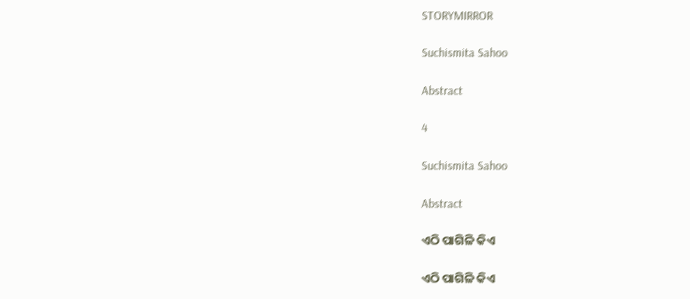STORYMIRROR

Suchismita Sahoo

Abstract

4

Suchismita Sahoo

Abstract

ଏଠି ପାଗିଳି କିଏ

ଏଠି ପାଗିଳି କିଏ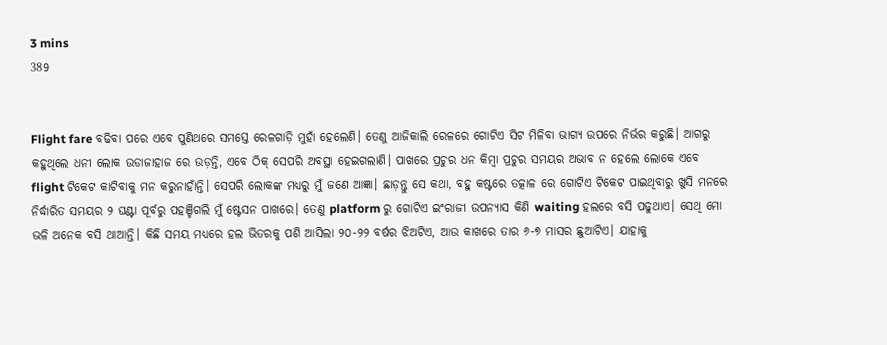3 mins
389


Flight fare ବଢିବା ପରେ ଏବେ ପୁଣିଥରେ ସମସ୍ତେ ରେଳଗାଡ଼ି ମୁହାଁ ହେଲେଣି। ତେଣୁ ଆଜିକାଲି ରେଳରେ ଗୋଟିଏ ସିଟ ମିଳିବା ଭାଗ୍ୟ ଉପରେ ନିର୍ଭର କରୁଛି। ଆଗରୁ କହୁଥିଲେ ଧନୀ ଲୋକ ଉଡାଜାହାଜ ରେ ଉଡ଼ନ୍ତି, ଏବେ ଠିକ୍ ସେପରି ଅବସ୍ଥା ହେଇଗଲାଣି। ପାଖରେ ପ୍ରଚୁର ଧନ କିମ୍ବା ପ୍ରଚୁର ସମୟର ଅଭାବ ନ ହେଲେ ଲୋକେ ଏବେ flight ଟିକେଟ କାଟିବାକୁ ମନ କରୁନାହାଁନ୍ତି। ସେପରି ଲୋକଙ୍କ ମଧ୍ୟରୁ ମୁଁ ଜଣେ ଆଜ୍ଞା। ଛାଡ଼ନ୍ତୁ ସେ କଥା, ବହୁ କଷ୍ଟରେ ତତ୍କାଳ ରେ ଗୋଟିଏ ଟିକେଟ ପାଇଥିବାରୁ ଖୁସି ମନରେ ନିର୍ଦ୍ଧାରିତ ସମୟର ୨ ଘଣ୍ଟା ପୂର୍ବରୁ ପହଞ୍ଚିଗଲି ମୁଁ ଷ୍ଟେସନ ପାଖରେ। ତେଣୁ platform ରୁ ଗୋଟିଏ ଇଂରାଜୀ ଉପନ୍ୟାସ କିଣି waiting ହଲରେ ବସି ପଢୁଥାଏ। ସେଥି ମୋ ଭଳି ଅନେକ ବସି ଥାଆନ୍ତି। କିଛି ସମୟ ମଧ୍ୟରେ ହଲ ଭିତରକୁ ପଶି ଆସିଲା ୨୦-୨୨ ବର୍ଷର ଝିଅଟିଏ, ଆଉ କାଖରେ ତାର ୬-୭ ମାସର ଛୁଆଟିଏ। ଯାହାକୁ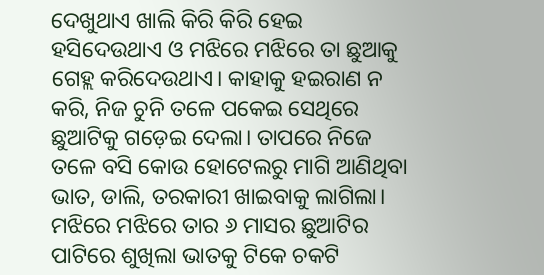ଦେଖୁଥାଏ ଖାଲି କିରି କିରି ହେଇ ହସିଦେଉଥାଏ ଓ ମଝିରେ ମଝିରେ ତା ଛୁଆକୁ ଗେହ୍ଲ କରିଦେଉଥାଏ। କାହାକୁ ହଇରାଣ ନ କରି, ନିଜ ଚୁନି ତଳେ ପକେଇ ସେଥିରେ ଛୁଆଟିକୁ ଗଡ଼େଇ ଦେଲା। ତାପରେ ନିଜେ ତଳେ ବସି କୋଉ ହୋଟେଲରୁ ମାଗି ଆଣିଥିବା ଭାତ, ଡାଲି, ତରକାରୀ ଖାଇବାକୁ ଲାଗିଲା। ମଝିରେ ମଝିରେ ତାର ୬ ମାସର ଛୁଆଟିର ପାଟିରେ ଶୁଖିଲା ଭାତକୁ ଟିକେ ଚକଟି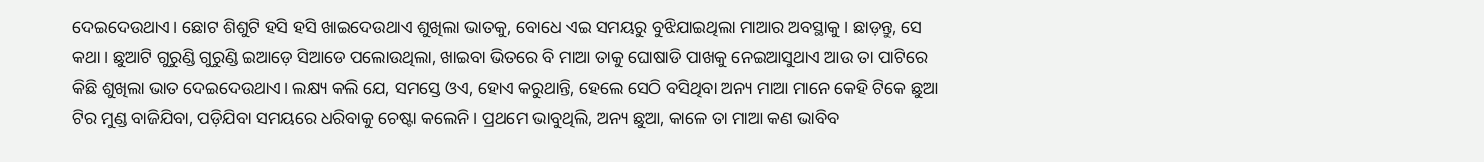ଦେଇଦେଉଥାଏ। ଛୋଟ ଶିଶୁଟି ହସି ହସି ଖାଇଦେଉଥାଏ ଶୁଖିଲା ଭାତକୁ, ବୋଧେ ଏଇ ସମୟରୁ ବୁଝିଯାଇଥିଲା ମାଆର ଅବସ୍ଥାକୁ। ଛାଡ଼ନ୍ତୁ, ସେ କଥା। ଛୁଆଟି ଗୁରୁଣ୍ଡି ଗୁରୁଣ୍ଡି ଇଆଡ଼େ ସିଆଡେ ପଲୋଉଥିଲା, ଖାଇବା ଭିତରେ ବି ମାଆ ତାକୁ ଘୋଷାଡି ପାଖକୁ ନେଇଆସୁଥାଏ ଆଉ ତା ପାଟିରେ କିଛି ଶୁଖିଲା ଭାତ ଦେଇଦେଉଥାଏ। ଲକ୍ଷ୍ୟ କଲି ଯେ, ସମସ୍ତେ ଓଏ, ହୋଏ କରୁଥାନ୍ତି, ହେଲେ ସେଠି ବସିଥିବା ଅନ୍ୟ ମାଆ ମାନେ କେହି ଟିକେ ଛୁଆ ଟିର ମୁଣ୍ଡ ବାଜିଯିବା, ପଡ଼ିଯିବା ସମୟରେ ଧରିବାକୁ ଚେଷ୍ଟା କଲେନି। ପ୍ରଥମେ ଭାବୁଥିଲି, ଅନ୍ୟ ଛୁଆ, କାଳେ ତା ମାଆ କଣ ଭାବିବ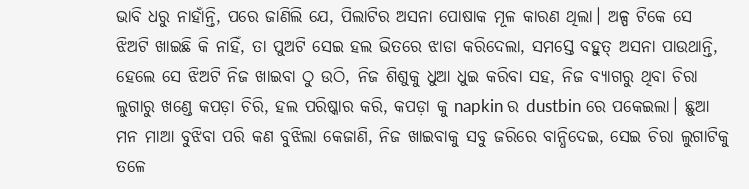ଭାବି ଧରୁ ନାହାଁନ୍ତି, ପରେ ଜାଣିଲି ଯେ, ପିଲାଟିର ଅସନା ପୋଷାକ ମୂଳ କାରଣ ଥିଲା। ଅଳ୍ପ ଟିକେ ସେ ଝିଅଟି ଖାଇଛି କି ନାହିଁ, ତା ପୁଅଟି ସେଇ ହଲ ଭିତରେ ଝାଡା କରିଦେଲା, ସମସ୍ତେ ବହୁତ୍ ଅସନା ପାଉଥାନ୍ତି, ହେଲେ ସେ ଝିଅଟି ନିଜ ଖାଇବା ଠୁ ଉଠି, ନିଜ ଶିଶୁକୁ ଧୁଆ ଧୁଇ କରିବା ସହ, ନିଜ ବ୍ୟାଗରୁ ଥିବା ଚିରା ଲୁଗାରୁ ଖଣ୍ଡେ କପଡ଼ା ଚିରି, ହଲ ପରିଷ୍କାର କରି, କପଡ଼ା କୁ napkin ର dustbin ରେ ପକେଇଲା। ଛୁଆ ମନ ମାଆ ବୁଝିବା ପରି କଣ ବୁଝିଲା କେଜାଣି, ନିଜ ଖାଇବାକୁ ସବୁ ଜରିରେ ବାନ୍ଧିଦେଇ, ସେଇ ଚିରା ଲୁଗାଟିକୁ ତଳେ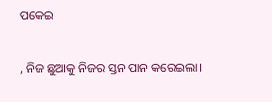ପକେଇ

, ନିଜ ଛୁଆକୁ ନିଜର ସ୍ତନ ପାନ କରେଇଲା।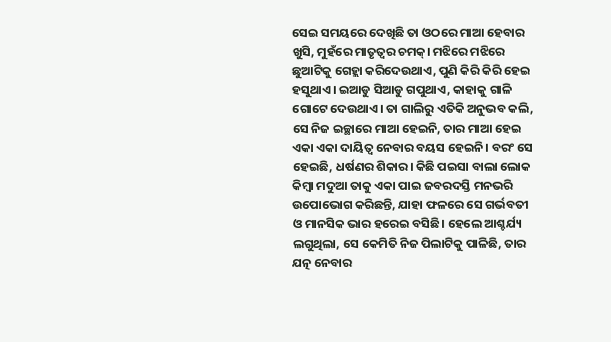ସେଇ ସମୟରେ ଦେଖିଛି ତା ଓଠରେ ମାଆ ହେବାର ଖୁସି, ମୁହଁରେ ମାତୃତ୍ୱର ଚମକ୍। ମଝିରେ ମଝିରେ ଛୁଆଟିକୁ ଗେହ୍ଲା କରିଦେଉଥାଏ, ପୁଣି କିରି କିରି ହେଇ ହସୁଥାଏ। ଇଆଡୁ ସିଆଡୁ ଗପୁଥାଏ, କାହାକୁ ଗାଳି ଗୋଟେ ଦେଉଥାଏ। ତା ଗାଲିରୁ ଏତିକି ଅନୁଭବ କଲି, ସେ ନିଜ ଇଚ୍ଛାରେ ମାଆ ହେଇନି, ତାର ମାଆ ହେଇ ଏକା ଏକା ଦାୟିତ୍ଵ ନେବାର ବୟସ ହେଇନି। ବରଂ ସେ ହେଇଛି, ଧର୍ଷଣର ଶିକାର। କିଛି ପଇସା ବାଲା ଲୋକ କିମ୍ବା ମଦୁଆ ତାକୁ ଏକା ପାଇ ଜବରଦସ୍ତି ମନଭରି ଉପୋଭୋଗ କରିଛନ୍ତି, ଯାହା ଫଳରେ ସେ ଗର୍ଭବତୀ ଓ ମାନସିକ ଭାର ହରେଇ ବସିଛି। ହେଲେ ଆଶ୍ଚର୍ଯ୍ୟ ଲଗୁଥିଲା, ସେ କେମିତି ନିଜ ପିଲାଟିକୁ ପାଳିଛି, ତାର ଯତ୍ନ ନେବାର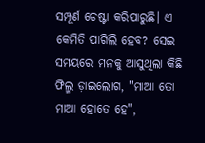ସମ୍ପୂର୍ଣ ଚେଷ୍ଟା କରିପାରୁଛି। ଏ କେମିତି ପାଗିଲି ହେବ? ସେଇ ସମୟରେ ମନକୁ ଆସୁଥିଲା କିଛି ଫିଲ୍ମ ଡ଼ାଇଲୋଗ, "ମାଆ ତୋ ମାଆ ହୋତେ ହେ",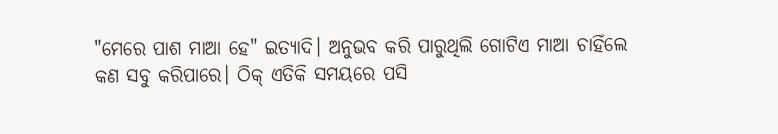"ମେରେ ପାଶ ମାଆ ହେ" ଇତ୍ୟାଦି। ଅନୁଭବ କରି ପାରୁଥିଲି ଗୋଟିଏ ମାଆ ଚାହିଁଲେ କଣ ସବୁ କରିପାରେ। ଠିକ୍ ଏତିକି ସମୟରେ ପସି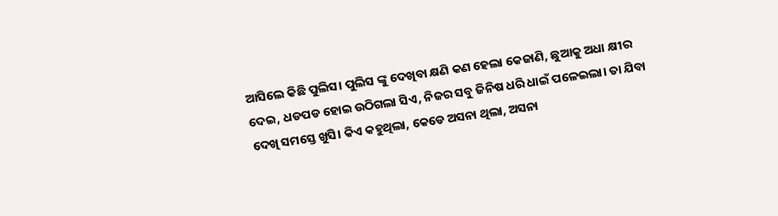ଆସିଲେ କିଛି ପୁଲିସ। ପୁଲିସ ଙ୍କୁ ଦେଖିବା କ୍ଷଣି କଣ ହେଲା କେଜାଣି, ଛୁଆକୁ ଅଧା କ୍ଷୀର ଦେଇ, ଧଡପଡ ହୋଇ ଉଠିଗଲା ସିଏ, ନିଜର ସବୁ ଜିନିଷ ଧରି ଧାଇଁ ପଳେଇଲା। ତା ଯିବା ଦେଖି ସମସ୍ତେ ଖୁସି। କିଏ କହୁଥିଲା, କେଡେ ଅସନା ଥିଲା, ଅସନା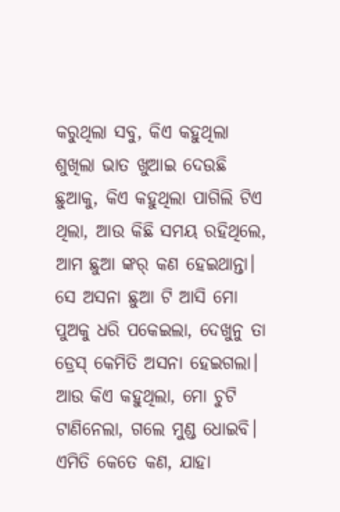କରୁଥିଲା ସବୁ, କିଏ କହୁଥିଲା ଶୁଖିଲା ଭାତ ଖୁଆଇ ଦେଉଛି ଛୁଆକୁ, କିଏ କହୁଥିଲା ପାଗିଲି ଟିଏ ଥିଲା, ଆଉ କିଛି ସମୟ ରହିଥିଲେ, ଆମ ଛୁଆ ଙ୍କର୍ କଣ ହେଇଥାନ୍ତା। ସେ ଅସନା ଛୁଆ ଟି ଆସି ମୋ ପୁଅକୁ ଧରି ପକେଇଲା, ଦେଖୁନୁ ତା ଡ୍ରେସ୍ କେମିତି ଅସନା ହେଇଗଲା। ଆଉ କିଏ କହୁଥିଲା, ମୋ ଚୁଟି ଟାଣିନେଲା, ଗଲେ ମୁଣ୍ଡ ଧୋଇବି। ଏମିତି କେତେ କଣ, ଯାହା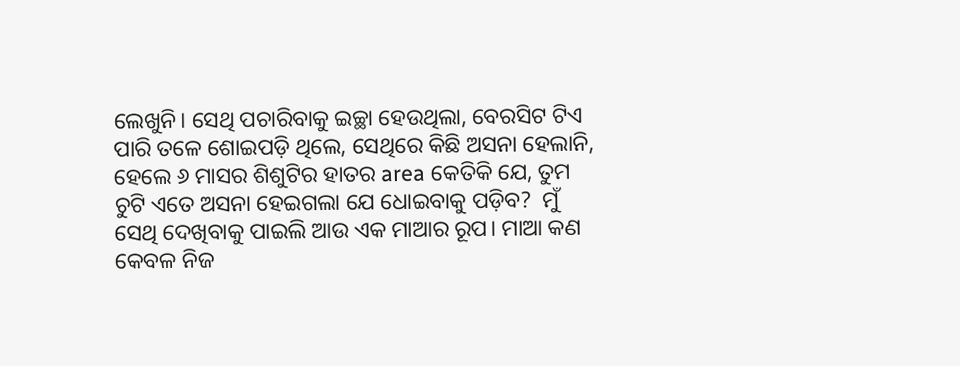ଲେଖୁନି। ସେଥି ପଚାରିବାକୁ ଇଚ୍ଛା ହେଉଥିଲା, ବେରସିଟ ଟିଏ ପାରି ତଳେ ଶୋଇପଡ଼ି ଥିଲେ, ସେଥିରେ କିଛି ଅସନା ହେଲାନି, ହେଲେ ୬ ମାସର ଶିଶୁଟିର ହାତର area କେତିକି ଯେ, ତୁମ ଚୁଟି ଏତେ ଅସନା ହେଇଗଲା ଯେ ଧୋଇବାକୁ ପଡ଼ିବ?  ମୁଁ ସେଥି ଦେଖିବାକୁ ପାଇଲି ଆଉ ଏକ ମାଆର ରୂପ। ମାଆ କଣ କେବଳ ନିଜ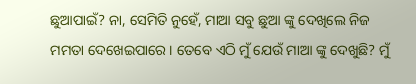ଛୁଆପାଇଁ? ନା, ସେମିତି ନୁହେଁ, ମାଆ ସବୁ ଛୁଆ ଙ୍କୁ ଦେଖିଲେ ନିଜ ମମତା ଦେଖେଇପାରେ। ତେବେ ଏଠି ମୁଁ ଯେଉଁ ମାଆ ଙ୍କୁ ଦେଖୁଛି? ମୁଁ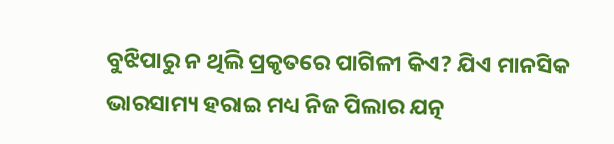ବୁଝିପାରୁ ନ ଥିଲି ପ୍ରକୃତରେ ପାଗିଳୀ କିଏ? ଯିଏ ମାନସିକ ଭାରସାମ୍ୟ ହରାଇ ମଧ୍ୟ ନିଜ ପିଲାର ଯତ୍ନ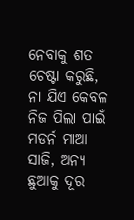ନେବାକୁ ଶତ ଚେଷ୍ଟା କରୁଛି, ନା ଯିଏ କେବଳ ନିଜ ପିଲା ପାଇଁ ମଡର୍ନ ମାଆ ସାଜି, ଅନ୍ୟ ଛୁଆକୁ ଦୂର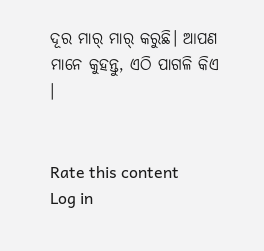ଦୂର ମାର୍ ମାର୍ କରୁଛି। ଆପଣ ମାନେ କୁହନ୍ତୁ, ଏଠି ପାଗଳି କିଏ ।


Rate this content
Log in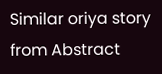Similar oriya story from Abstract